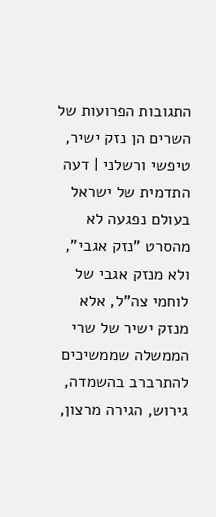התגובות הפרועות של השרים הן נזק ישיר, טיפשי ורשלני | דעה
התדמית של ישראל בעולם נפגעה לא מהסרט "נזק אגבי", ולא מנזק אגבי של לוחמי צה"ל, אלא מנזק ישיר של שרי הממשלה שממשיכים להתרברב בהשמדה, גירוש, הגירה מרצון,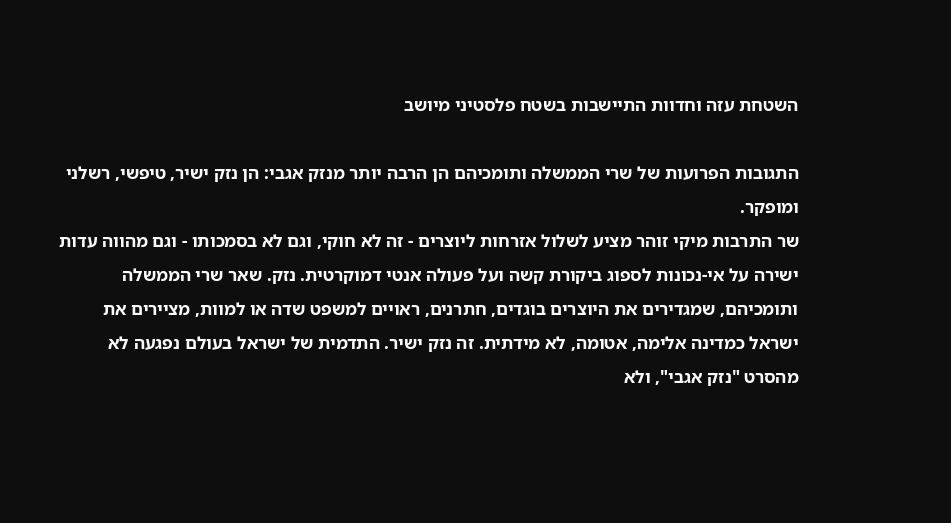השטחת עזה וחדוות התיישבות בשטח פלסטיני מיושב

התגובות הפרועות של שרי הממשלה ותומכיהם הן הרבה יותר מנזק אגבי: הן נזק ישיר, טיפשי, רשלני ומופקר.
שר התרבות מיקי זוהר מציע לשלול אזרחות ליוצרים - זה לא חוקי, וגם לא בסמכותו - וגם מהווה עדות ישירה על אי-נכונות לספוג ביקורת קשה ועל פעולה אנטי דמוקרטית. נזק. שאר שרי הממשלה ותומכיהם, שמגדירים את היוצרים בוגדים, חתרנים, ראויים למשפט שדה או למוות, מציירים את ישראל כמדינה אלימה, אטומה, לא מידתית. זה נזק ישיר. התדמית של ישראל בעולם נפגעה לא מהסרט "נזק אגבי", ולא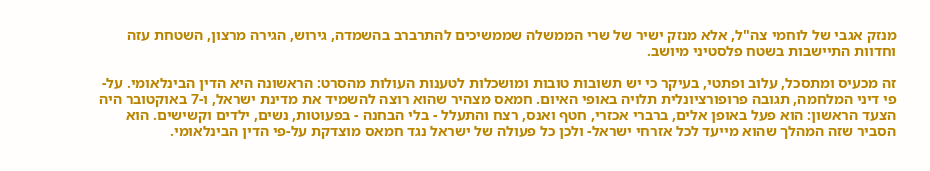מנזק אגבי של לוחמי צה"ל, אלא מנזק ישיר של שרי הממשלה שממשיכים להתרברב בהשמדה, גירוש, הגירה מרצון, השטחת עזה וחדוות התיישבות בשטח פלסטיני מיושב.

זה מכעיס ומתסכל, עלוב ופתטי, בעיקר כי יש תשובות טובות ומושכלות לטענות העולות מהסרט: הראשונה היא הדין הבינלאומי. על-פי דיני המלחמה, תגובה פרופורציונלית תלויה באופי האיום. חמאס מצהיר שהוא רוצה להשמיד את מדינת ישראל, ו-7 באוקטובר היה הצעד הראשון: הוא פעל באופן אלים, ברברי אכזרי, חטף ואנס, רצח והתעלל - בלי הבחנה - בפעוטות, נשים, ילדים וקשישים. הוא הסביר שזה המהלך שהוא מייעד לכל אזרחי ישראל- ולכן כל פעולה של ישראל נגד חמאס מוצדקת על-פי הדין הבינלאומי.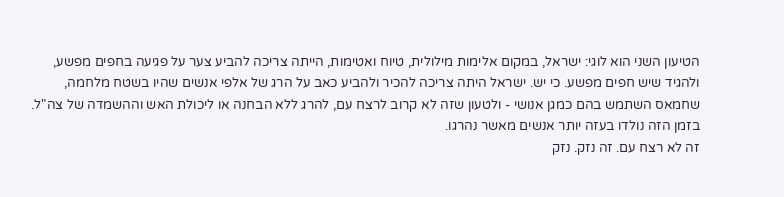הטיעון השני הוא לוגי: ישראל, במקום אלימות מילולית, טיוח ואטימות, הייתה צריכה להביע צער על פגיעה בחפים מפשע, ולהגיד שיש חפים מפשע. כי יש. ישראל היתה צריכה להכיר ולהביע כאב על הרג של אלפי אנשים שהיו בשטח מלחמה, שחמאס השתמש בהם כמגן אנושי - ולטעון שזה לא קרוב לרצח עם, להרג ללא הבחנה או ליכולת האש וההשמדה של צה"ל. בזמן הזה נולדו בעזה יותר אנשים מאשר נהרגו.
זה לא רצח עם. זה נזק. נזק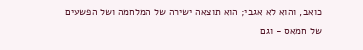כואב, והוא לא אגבי; הוא תוצאה ישירה של המלחמה ושל הפשעים של חמאס - וגם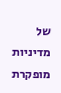של מדיניות מופקרת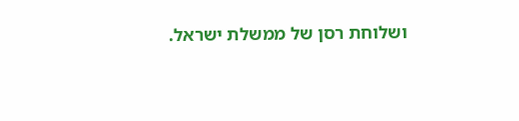ושלוחת רסן של ממשלת ישראל.